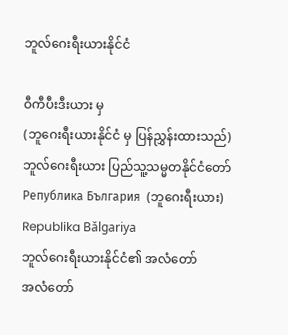ဘူလ်ဂေးရီးယားနိုင်ငံ

ဝီကီပီးဒီးယား မှ
(ဘူဂေးရီးယားနိုင်ငံ မှ ပြန်ညွှန်းထားသည်)
ဘူလ်ဂေးရီးယား ပြည်သူ့သမ္မတနိုင်ငံတော်
Република България  (ဘူဂေးရီးယား)
Republika Bǎlgariya
ဘူလ်ဂေးရီးယားနိုင်ငံ၏ အလံတော်
အလံတော်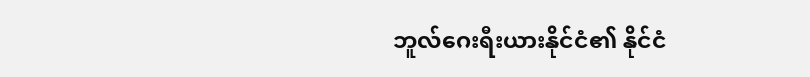ဘူလ်ဂေးရီးယားနိုင်ငံ၏ နိုင်ငံ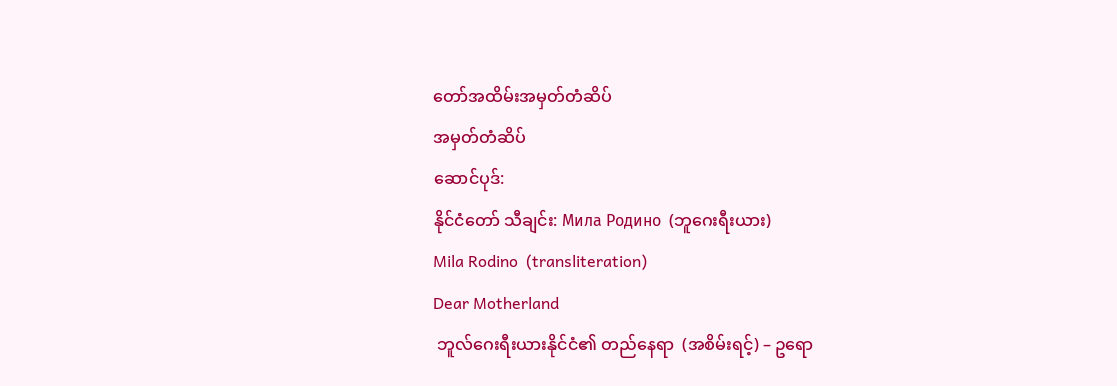တော်အထိမ်းအမှတ်တံဆိပ်
အမှတ်တံဆိပ်
ဆောင်ပုဒ်:
နိုင်ငံတော် သီချင်း: Мила Родино  (ဘူဂေးရီးယား)
Mila Rodino  (transliteration)
Dear Motherland
 ဘူလ်ဂေးရီးယားနိုင်ငံ၏ တည်နေရာ  (အစိမ်းရင့်) – ဥရော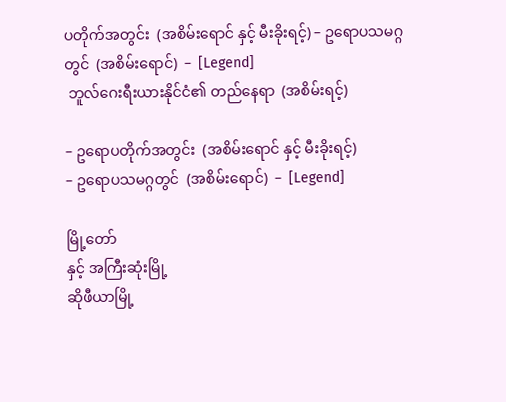ပတိုက်အတွင်း  (အစိမ်းရောင် နှင့် မီးခိုးရင့်) – ဥရောပသမဂ္ဂတွင်  (အစိမ်းရောင်)  –  [Legend]
 ဘူလ်ဂေးရီးယားနိုင်ငံ၏ တည်နေရာ  (အစိမ်းရင့်)

– ဥရောပတိုက်အတွင်း  (အစိမ်းရောင် နှင့် မီးခိုးရင့်)
– ဥရောပသမဂ္ဂတွင်  (အစိမ်းရောင်)  –  [Legend]

မြို့တော်
နှင့် အကြီးဆုံးမြို့
ဆိုဖီယာမြို့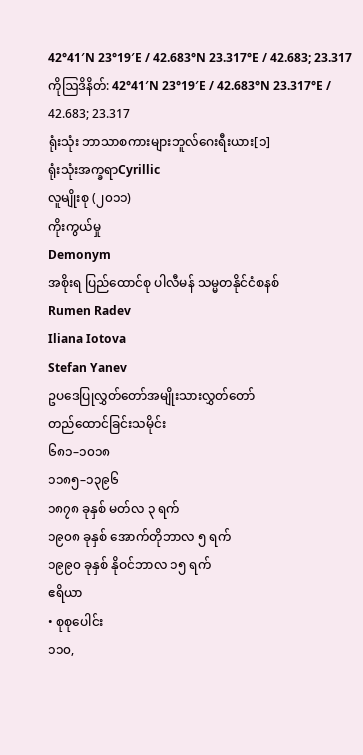42°41′N 23°19′E / 42.683°N 23.317°E / 42.683; 23.317ကိုဩဒိနိတ်: 42°41′N 23°19′E / 42.683°N 23.317°E / 42.683; 23.317
ရုံးသုံး ဘာသာစကားများဘူလ်ဂေးရီးယား[၁]
ရုံးသုံးအက္ခရာCyrillic
လူမျိုးစု (၂၀၁၁)
ကိုးကွယ်မှု
Demonym
အစိုးရ ပြည်ထောင်စု ပါလီမန် သမ္မတနိုင်ငံစနစ်
Rumen Radev
Iliana Iotova
Stefan Yanev
ဥပဒေပြုလွှတ်တော်အမျိုးသားလွှတ်တော်
တည်ထောင်ခြင်းသမိုင်း
၆၈၁–၁၀၁၈
၁၁၈၅–၁၃၉၆
၁၈၇၈ ခုနှစ် မတ်လ ၃ ရက်
၁၉၀၈ ခုနှစ် အောက်တိုဘာလ ၅ ရက်
၁၉၉၀ ခုနှစ် နိုဝင်ဘာလ ၁၅ ရက်
ဧရိယာ
• စုစုပေါင်း
၁၁၀,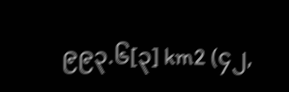၉၉၃.၆[၃] km2 (၄၂,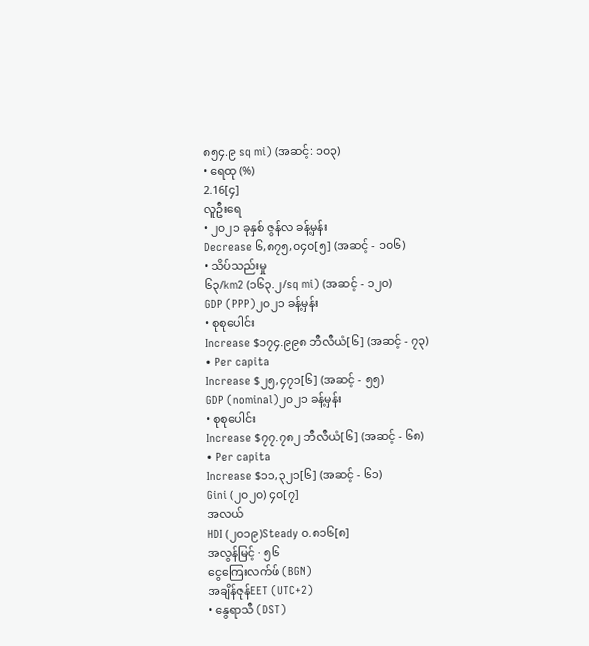၈၅၄.၉ sq mi) (အဆင့်: ၁၀၃)
• ရေထု (%)
2.16[၄]
လူဦးရေ
• ၂၀၂၁ ခုနှစ် ဇွန်လ ခန့်မှန်း
Decrease ၆,၈၇၅,၀၄၀[၅] (အဆင့် - ၁၀၆)
• သိပ်သည်းမှု
၆၃/km2 (၁၆၃.၂/sq mi) (အဆင့် - ၁၂၀)
GDP (PPP)၂၀၂၁ ခန့်မှန်း
• စုစုပေါင်း
Increase $၁၇၄.၉၉၈ ဘီလီယံ[၆] (အဆင့် - ၇၃)
• Per capita
Increase $၂၅,၄၇၁[၆] (အဆင့် - ၅၅)
GDP (nominal)၂၀၂၁ ခန့်မှန်း
• စုစုပေါင်း
Increase $၇၇.၇၈၂ ဘီလီယံ[၆] (အဆင့် - ၆၈)
• Per capita
Increase $၁၁,၃၂၁[၆] (အဆင့် - ၆၁)
Gini (၂၀၂၀) ၄၀[၇]
အလယ်
HDI (၂၀၁၉)Steady ၀.၈၁၆[၈]
အလွန်မြင့် · ၅၆
ငွေကြေးလက်ဖ် (BGN)
အချိန်ဇုန်EET (UTC+2)
• နွေရာသီ (DST)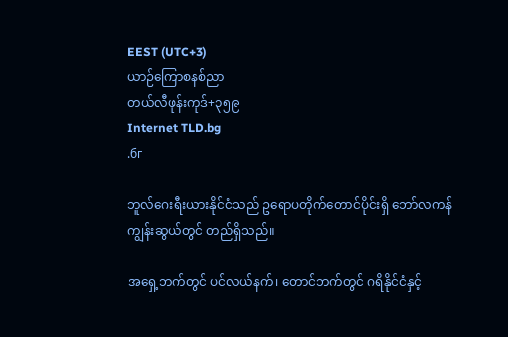EEST (UTC+3)
ယာဉ်ကြောစနစ်ညာ
တယ်လီဖုန်းကုဒ်+၃၅၉
Internet TLD.bg
.бг

ဘူလ်ဂေးရီးယားနိုင်ငံသည် ဥရောပတိုက်တောင်ပိုင်းရှိ ဘော်လကန်ကျွန်းဆွယ်တွင် တည်ရှိသည်။

အရှေ့ဘက်တွင် ပင်လယ်နက်၊ တောင်ဘက်တွင် ဂရိနိုင်ငံနှင့်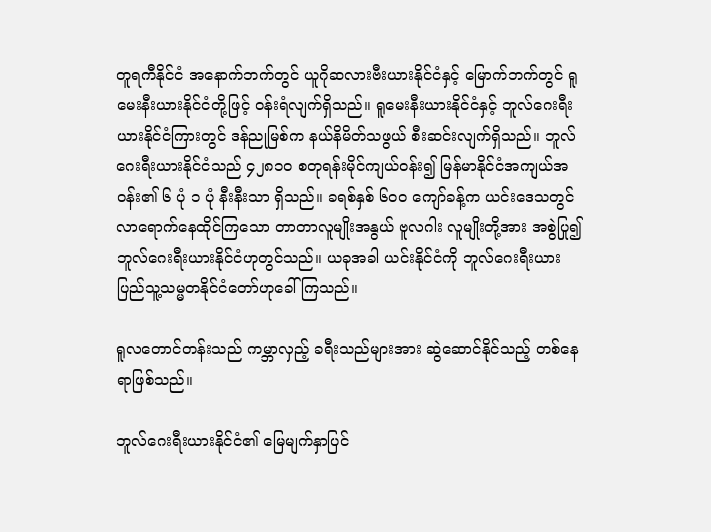တူရကီနိုင်ငံ အနောက်ဘက်တွင် ယူဂိုဆလားဗီးယားနိုင်ငံနှင့် မြောက်ဘက်တွင် ရူမေးနီးယားနိုင်ငံတို့ဖြင့် ဝန်းရံလျက်ရှိသည်။ ရူမေးနီးယားနိုင်ငံနှင့် ဘူလ်ဂေးရီးယားနိုင်ငံကြားတွင် ဒန်ညုမြစ်က နယ်နိမိတ်သဖွယ် စီးဆင်းလျက်ရှိသည်။ ဘူလ်ဂေးရီးယားနိုင်ငံသည် ၄၂၈၁၀ စတုရန်းမိုင်ကျယ်ဝန်း၍ မြန်မာနိုင်ငံအကျယ်အဝန်း၏ ၆ ပုံ ၁ ပုံ နီးနီးသာ ရှိသည်။ ခရစ်နှစ် ၆၀၀ ကျော်ခန့်က ယင်းဒေသတွင် လာရောက်နေထိုင်ကြသော တာတာလူမျိုးအနွယ် ဗူလဂါး လူမျိုးတို့အား အစွဲပြု၍ ဘူလ်ဂေးရီးယားနိုင်ငံဟုတွင်သည်။ ယခုအခါ ယင်းနိုင်ငံကို ဘူလ်ဂေးရီးယား ပြည်သူ့သမ္မတနိုင်ငံတော်ဟုခေါ်ကြသည်။

ရူလတောင်တန်းသည် ကမ္ဘာလှည့် ခရီးသည်များအား ဆွဲဆောင်နိုင်သည့် တစ်နေရာဖြစ်သည်။

ဘူလ်ဂေးရီးယားနိုင်ငံ၏ မြေမျက်နှာပြင်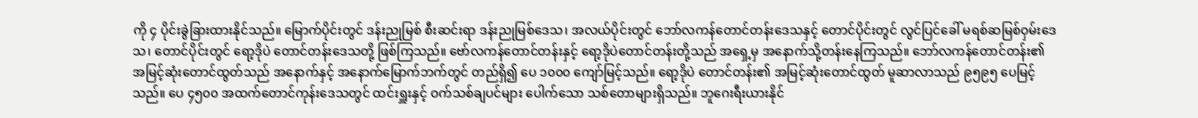ကို ၄ ပိုင်းခွဲခြားထားနိုင်သည်။ မြောက်ပိုင်းတွင် ဒန်းညုမြစ် စီးဆင်းရာ ဒန်းညုမြစ်ဒေသ၊ အလယ်ပိုင်းတွင် ဘော်လကန်တောင်တန်းဒေသနှင့် တောင်ပိုင်းတွင် လွင်ပြင်ခေါ် မရစ်ဆမြစ်ဝှမ်းဒေသ၊ တောင်ပိုင်းတွင် ရော့ဒိုပဲ တောင်တန်းဒေသတို့ ဖြစ်ကြသည်။ ဗော်လကန်တောင်တန်းနှင့် ရော့ဒိုပဲတောင်တန်းတို့သည် အရှေ့မှ အနောက်သို့တန်းနေကြသည်။ ဘော်လကန်တောင်တန်း၏ အမြင့်ဆုံးတောင်ထွတ်သည် အနောက်နှင့် အနောက်မြောက်ဘက်တွင် တည်ရှိ၍ ပေ ၁၀၀၀ ကျော်မြင့်သည်။ ရော့ဒိုပဲ တောင်တန်း၏ အမြင့်ဆုံးတောင်ထွတ် မူဆာလာသည် ၉၅၉၅ ပေမြင့်သည်။ ပေ ၄၅၀၀ အထက်တောင်ကုန်းဒေသတွင် ထင်းရှူးနှင့် ဝက်သစ်ချပင်များ ပေါက်သော သစ်တောများရှိသည်။ ဘူဂေးရီးယားနိုင်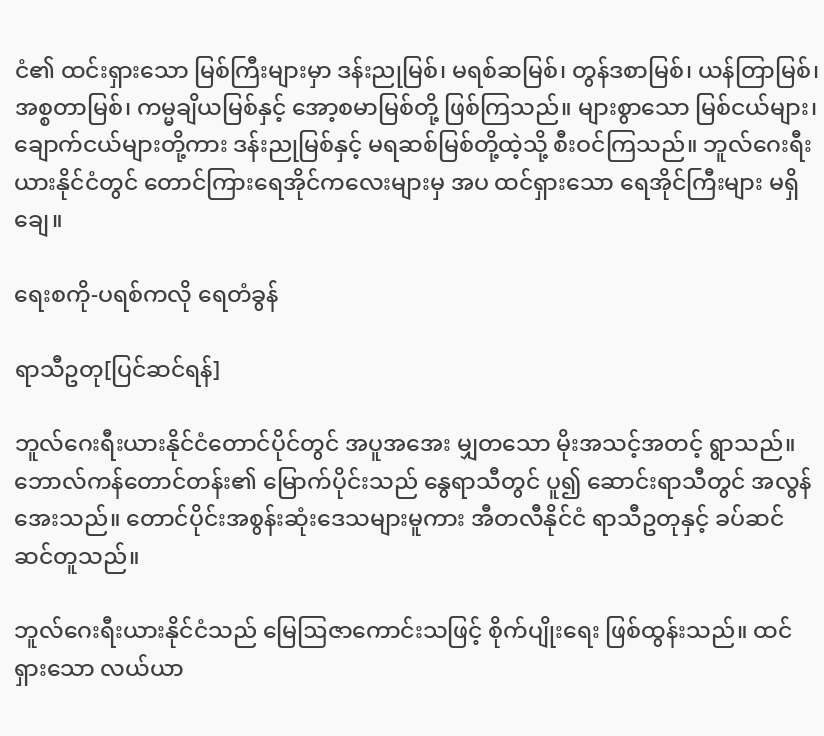ငံ၏ ထင်းရှားသော မြစ်ကြီးများမှာ ဒန်းညုမြစ်၊ မရစ်ဆမြစ်၊ တွန်ဒစာမြစ်၊ ယန်တြာမြစ်၊ အစ္စတာမြစ်၊ ကမ္မချိယမြစ်နှင့် အော့စမာမြစ်တို့ ဖြစ်ကြသည်။ များစွာသော မြစ်ငယ်များ၊ ချောက်ငယ်များတို့ကား ဒန်းညုမြစ်နှင့် မရဆစ်မြစ်တို့ထဲ့သို့ စီးဝင်ကြသည်။ ဘူလ်ဂေးရီးယားနိုင်ငံတွင် တောင်ကြားရေအိုင်ကလေးများမှ အပ ထင်ရှားသော ရေအိုင်ကြီးများ မရှိချေ။

ရေးစကို-ပရစ်ကလို ရေတံခွန်

ရာသီဥတု[ပြင်ဆင်ရန်]

ဘူလ်ဂေးရီးယားနိုင်ငံတောင်ပိုင်တွင် အပူအအေး မျှတသော မိုးအသင့်အတင့် ရွာသည်။ ဘောလ်ကန်တောင်တန်း၏ မြောက်ပိုင်းသည် နွေရာသီတွင် ပူ၍ ဆောင်းရာသီတွင် အလွန်အေးသည်။ တောင်ပိုင်းအစွန်းဆုံးဒေသများမူကား အီတလီနိုင်ငံ ရာသီဥတုနှင့် ခပ်ဆင်ဆင်တူသည်။

ဘူလ်ဂေးရီးယားနိုင်ငံသည် မြေဩဇာကောင်းသဖြင့် စိုက်ပျိုးရေး ဖြစ်ထွန်းသည်။ ထင်ရှားသော လယ်ယာ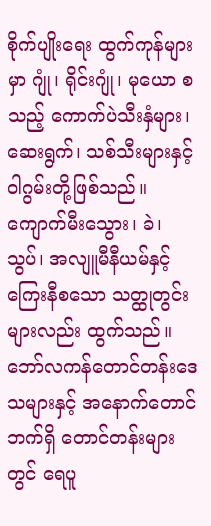စိုက်ပျိုးရေး ထွက်ကုန်များမှာ ဂျုံ၊ ရိုင်းဂျုံ၊ မုယော စသည့် ကောက်ပဲသီးနှံများ၊ ဆေးရွက်၊ သစ်သီးများနှင့် ဝါဂွမ်းတို့ဖြစ်သည်။ ကျောက်မီးသွေား၊ ခဲ၊ သွပ်၊ အလျူမီနီယမ်နှင့် ကြေးနီစသော သတ္ထုတွင်းများလည်း ထွက်သည်။ ဘော်လကန်တောင်တန်းဒေသများနှင့် အနောက်တောင်ဘက်ရှိ တောင်တန်းများတွင် ရေပူ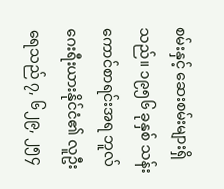စမ်းနှင့် ဆေးစမ်းများရှိသည်။ ၁၉၅၆ ခုနှစ် သန်းကောင်စာရင်းအရ ဘူလ်ဂေးရီးယားနိုင်ငံ၏ လူဦးရေသည် ၇, ၆၂၉, ၂၅၄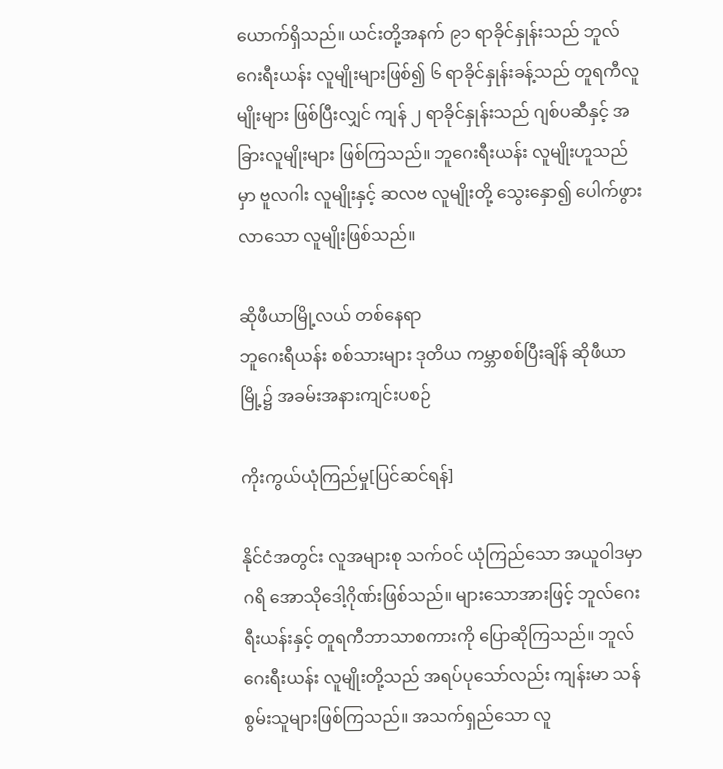ယောက်ရှိသည်။ ယင်းတို့အနက် ၉၁ ရာခိုင်နှုန်းသည် ဘူလ်ဂေးရီးယန်း လူမျိုးများဖြစ်၍ ၆ ရာခိုင်နှုန်းခန့်သည် တူရကီလူမျိုးများ ဖြစ်ပြီးလျှင် ကျန် ၂ ရာခိုင်နှုန်းသည် ဂျစ်ပဆီနှင့် အခြားလူမျိုးများ ဖြစ်ကြသည်။ ဘူဂေးရီးယန်း လူမျိုးဟူသည်မှာ ဗူလဂါး လူမျိုးနှင့် ဆလဗ လူမျိုးတို့ သွေးနှော၍ ပေါက်ဖွားလာသော လူမျိုးဖြစ်သည်။

ဆိုဖီယာမြို့လယ် တစ်နေရာ
ဘူဂေးရီယန်း စစ်သားများ ဒုတိယ ကမ္ဘာစစ်ပြီးချိန် ဆိုဖီယာမြို့၌ အခမ်းအနားကျင်းပစဉ်

ကိုးကွယ်ယုံကြည်မှု[ပြင်ဆင်ရန်]

နိုင်ငံအတွင်း လူအများစု သက်ဝင် ယုံကြည်သော အယူဝါဒမှာ ဂရိ အောသိုဒေါ့ဂိုဏ်းဖြစ်သည်။ များသောအားဖြင့် ဘူလ်ဂေးရီးယန်းနှင့် တူရကီဘာသာစကားကို ပြောဆိုကြသည်။ ဘူလ်ဂေးရီးယန်း လူမျိုးတို့သည် အရပ်ပုသော်လည်း ကျန်းမာ သန်စွမ်းသူများဖြစ်ကြသည်။ အသက်ရှည်သော လူ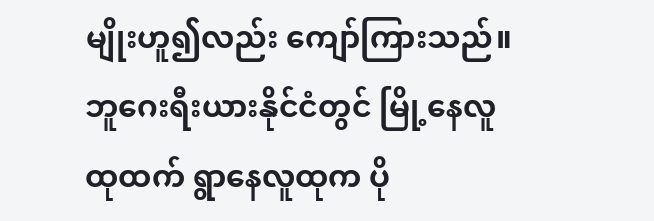မျိုးဟူ၍လည်း ကျော်ကြားသည်။ ဘူဂေးရီးယားနိုင်ငံတွင် မြို့နေလူထုထက် ရွာနေလူထုက ပို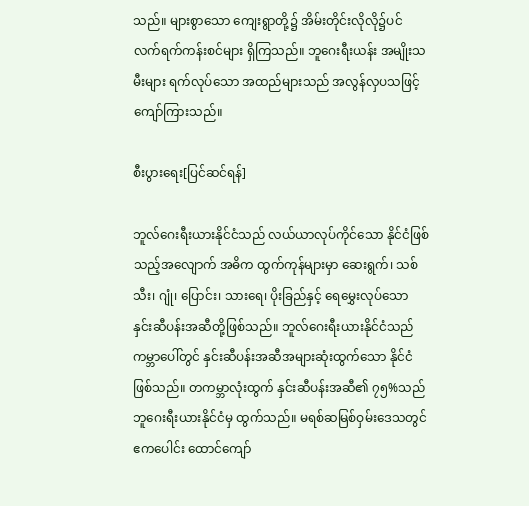သည်။ များစွာသော ကျေးရွာတို့၌ အိမ်းတိုင်းလိုလို၌ပင် လက်ရက်ကန်းစင်များ ရှိကြသည်။ ဘူဂေးရီးယန်း အမျိုးသမီးများ ရက်လုပ်သော အထည်များသည် အလွန်လှပသဖြင့် ကျော်ကြားသည်။

စီးပွားရေး[ပြင်ဆင်ရန်]

ဘူလ်ဂေးရီးယားနိုင်ငံသည် လယ်ယာလုပ်ကိုင်သော နိုင်ငံဖြစ်သည့်အလျောက် အဓိက ထွက်ကုန်များမှာ ဆေးရွက်၊ သစ်သီး၊ ဂျုံ၊ ပြောင်း၊ သားရေ၊ ပိုးခြည်နှင့် ရေမွှေးလုပ်သော နှင်းဆီပန်းအဆီတို့ဖြစ်သည်။ ဘူလ်ဂေးရီးယားနိုင်ငံသည် ကမ္ဘာပေါ်တွင် နှင်းဆီပန်းအဆီအများဆုံးထွက်သော နိုင်ငံဖြစ်သည်။ တကမ္ဘာလုံးထွက် နှင်းဆီပန်းအဆီ၏ ၇၅%သည် ဘူဂေးရီးယားနိုင်ငံမှ ထွက်သည်။ မရစ်ဆမြစ်ဝှမ်းဒေသတွင် ဧကပေါင်း ထောင်ကျော်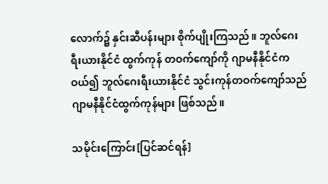လောက်၌ နှင်းဆီပန်းများ စိုက်ပျိုးကြသည်။ ဘူလ်ဂေးရီးယားနိုင်ငံ ထွက်ကုန် တဝက်ကျော်ကို ဂျာမနီနိုင်ငံက ဝယ်၍ ဘူလ်ဂေးရီးယားနိုင်ငံ သွင်းကုန်တဝက်ကျော်သည် ဂျာမနီနိုင်ငံထွက်ကုန်များ ဖြစ်သည်။

သမိုင်းကြောင်း[ပြင်ဆင်ရန်]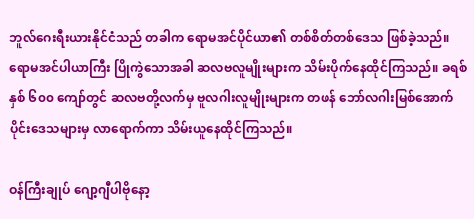ဘူလ်ဂေးရီးယားနိုင်ငံသည် တခါက ရောမအင်ပိုင်ယာ၏ တစ်စိတ်တစ်ဒေသ ဖြစ်ခဲ့သည်။ ရောမအင်ပါယာကြီး ပြိုကွဲသောအခါ ဆလဗလူမျိုးများက သိမ်းပိုက်နေထိုင်ကြသည်။ ခရစ်နှစ် ၆၀၀ ကျော်တွင် ဆလဗတို့လက်မှ ဗူလဂါးလူမျိုးများက တဖန် ဘော်လဂါးမြစ်အောက်ပိုင်းဒေသများမှ လာရောက်ကာ သိမ်းယူနေထိုင်ကြသည်။

ဝန်ကြီးချုပ် ဂျော့ဂျီပါဗိုနော့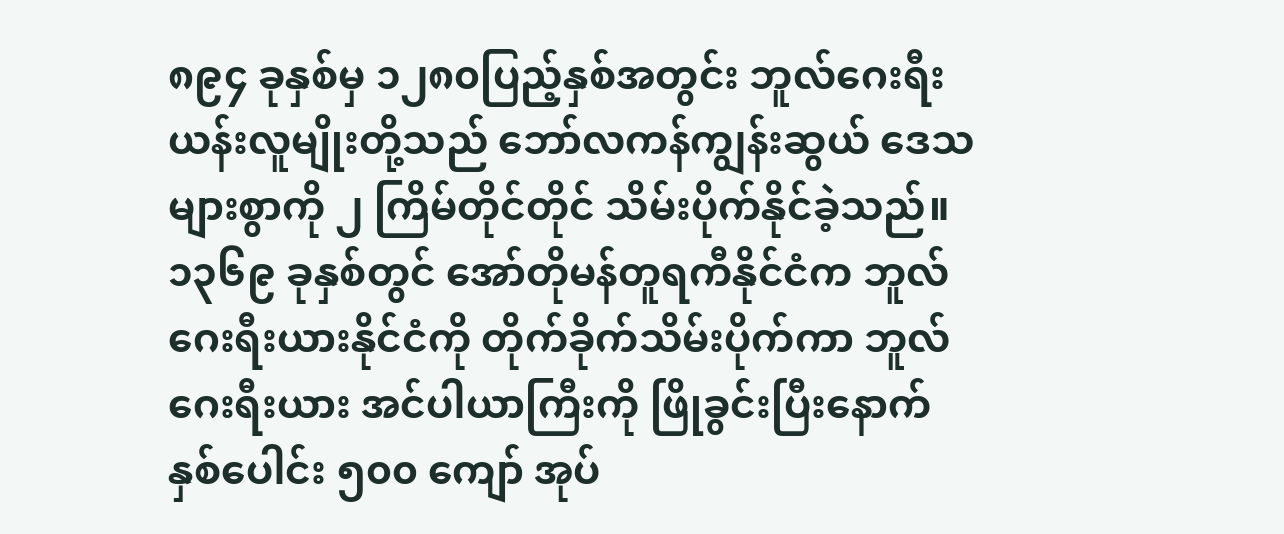၈၉၄ ခုနှစ်မှ ၁၂၈၀ပြည့်နှစ်အတွင်း ဘူလ်ဂေးရီးယန်းလူမျိုးတို့သည် ဘော်လကန်ကျွန်းဆွယ် ဒေသများစွာကို ၂ ကြိမ်တိုင်တိုင် သိမ်းပိုက်နိုင်ခဲ့သည်။ ၁၃၆၉ ခုနှစ်တွင် အော်တိုမန်တူရကီနိုင်ငံက ဘူလ်ဂေးရီးယားနိုင်ငံကို တိုက်ခိုက်သိမ်းပိုက်ကာ ဘူလ်ဂေးရီးယား အင်ပါယာကြီးကို ဖြိုခွင်းပြီးနောက် နှစ်ပေါင်း ၅၀၀ ကျော် အုပ်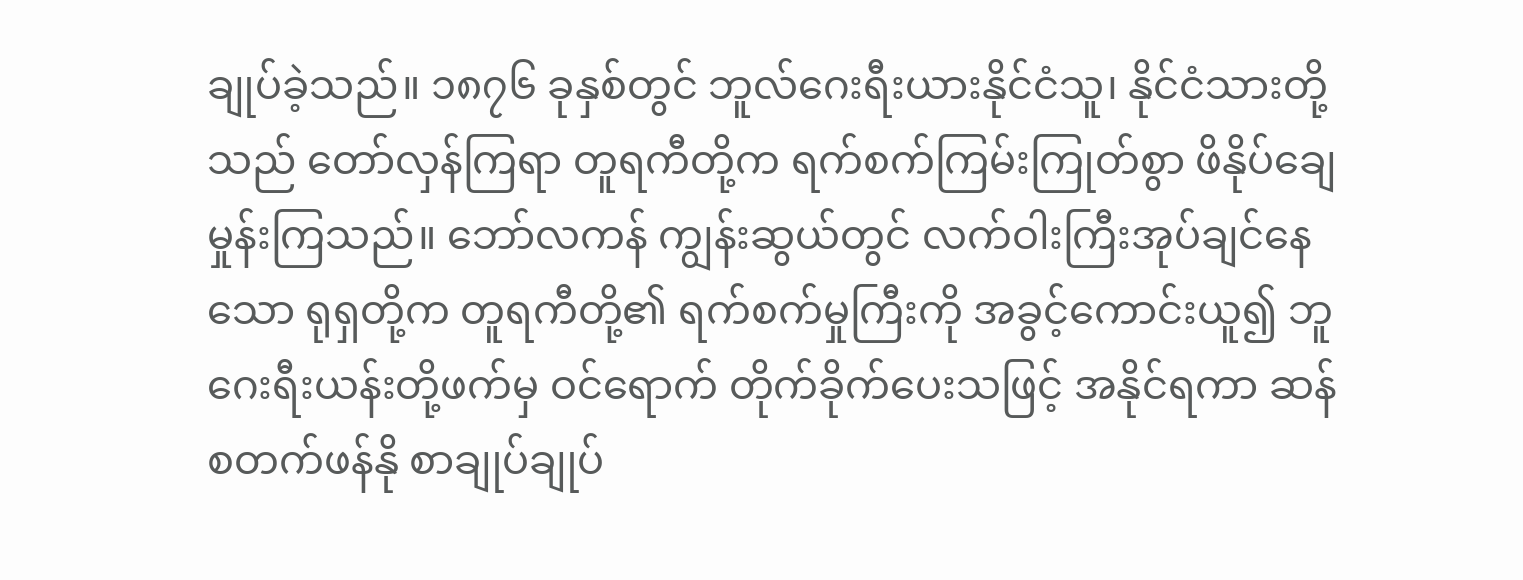ချုပ်ခဲ့သည်။ ၁၈၇၆ ခုနှစ်တွင် ဘူလ်ဂေးရီးယားနိုင်ငံသူ၊ နိုင်ငံသားတို့သည် တော်လှန်ကြရာ တူရကီတို့က ရက်စက်ကြမ်းကြုတ်စွာ ဖိနိုပ်ချေမှုန်းကြသည်။ ဘော်လကန် ကျွန်းဆွယ်တွင် လက်ဝါးကြီးအုပ်ချင်နေသော ရုရှတို့က တူရကီတို့၏ ရက်စက်မှုကြီးကို အခွင့်ကောင်းယူ၍ ဘူဂေးရီးယန်းတို့ဖက်မှ ဝင်ရောက် တိုက်ခိုက်ပေးသဖြင့် အနိုင်ရကာ ဆန်စတက်ဖန်နို စာချုပ်ချုပ်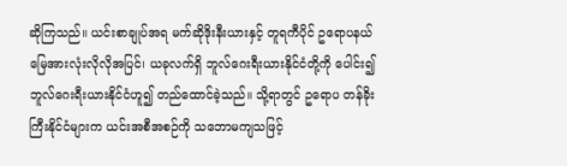ဆိုကြသည်။ ယင်းစာချုပ်အရ မက်ဆိုဒိုးနီးယားနှင့် တူရကီပိုင် ဥရောပနယ်မြေအားလုံးလိုလိုအပြင်၊ ယခုလက်ရှိ ဘူလ်ဂေးရီးယားနိုင်ငံတို့ကို ပေါင်း၍ ဘူလ်ဂေးရီးယားနိုင်ငံဟူ၍ တည်ထောင်ခဲ့သည်။ သို့ရာတွင် ဥရောပ တန်ခိုးကြီးနိုင်ငံများက ယင်းအစီအစဉ်ကို သဘောမကျသဖြင့်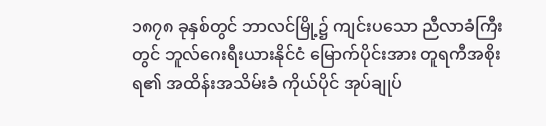၁၈၇၈ ခုနှစ်တွင် ဘာလင်မြို့၌ ကျင်းပသော ညီလာခံကြီးတွင် ဘူလ်ဂေးရီးယားနိုင်ငံ မြောက်ပိုင်းအား တူရကီအစိုးရ၏ အထိန်းအသိမ်းခံ ကိုယ်ပိုင် အုပ်ချုပ်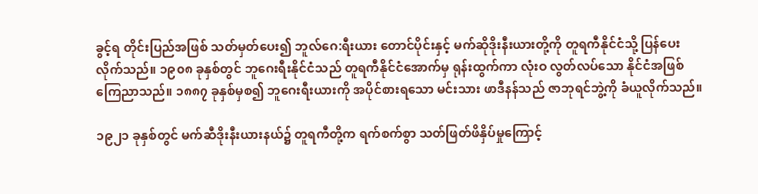ခွင့်ရ တိုင်းပြည်အဖြစ် သတ်မှတ်ပေး၍ ဘူလ်ဂေ:ရီးယား တောင်ပိုင်းနှင့် မက်ဆိုဒိုးနီးယားတို့ကို တူရကီနိုင်ငံသို့ ပြန်ပေးလိုက်သည်။ ၁၉၀၈ ခုနှစ်တွင် ဘူဂေးရီးနိုင်ငံသည် တူရကီနိုင်ငံအောက်မှ ရုန်းထွက်ကာ လုံးဝ လွတ်လပ်သော နိုင်ငံအဖြစ် ကြေညာသည်။ ၁၈၈၇ ခုနှစ်မှစ၍ ဘူဂေးရီးယားကို အပိုင်စားရသော မင်းသား ဖာဒီနန်သည် ဇာဘုရင်ဘွဲ့ကို ခံယူလိုက်သည်။

၁၉၂၁ ခုနှစ်တွင် မက်ဆီဒိုးနီးယားနယ်၌ တူရကီတို့က ရက်စက်စွာ သတ်ဖြတ်ဖိနှိပ်မှုကြောင့်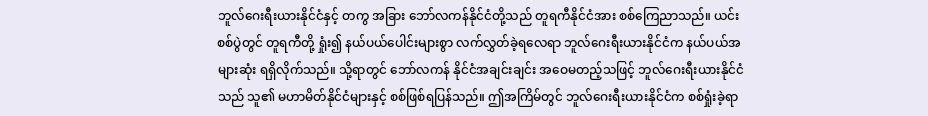ဘူလ်ဂေးရီးယားနိုင်ငံနှင့် တကွ အခြား ဘော်လကန်နိုင်ငံတို့သည် တူရကီနိုင်ငံအား စစ်ကြေညာသည်။ ယင်းစစ်ပွဲတွင် တူရကီတို့ ရှုံး၍ နယ်ပယ်ပေါင်းများစွာ လက်လွှတ်ခဲ့ရလေရာ ဘူလ်ဂေးရီးယားနိုင်ငံက နယ်ပယ်အများဆုံး ရရှိလိုက်သည်။ သို့ရာတွင် ဘော်လကန် နိုင်ငံအချင်းချင်း အဝေမတည့်သဖြင့် ဘူလ်ဂေးရီးယားနိုင်ငံသည် သူ၏ မဟာမိတ်နိုင်ငံများနှင့် စစ်ဖြစ်ရပြန်သည်။ ဤအကြိမ်တွင် ဘူလ်ဂေးရီးယားနိုင်ငံက စစ်ရှုံးခဲ့ရာ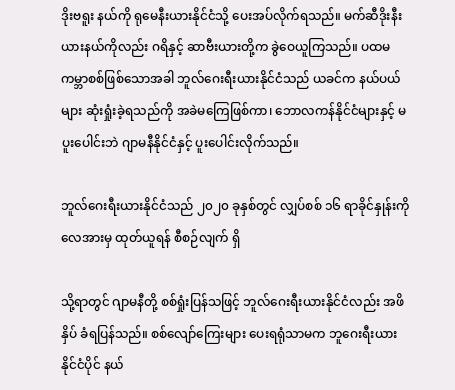ဒိုးဗရူး နယ်ကို ရုမေနီးယားနိုင်ငံသို့ ပေးအပ်လိုက်ရသည်။ မက်ဆီဒိုးနီးယားနယ်ကိုလည်း ဂရိနှင့် ဆာဗီးယားတို့က ခွဲဝေယူကြသည်။ ပထမ ကမ္ဘာစစ်ဖြစ်သောအခါ ဘူလ်ဂေးရီးယားနိုင်ငံသည် ယခင်က နယ်ပယ်များ ဆုံးရှုံးခဲ့ရသည်ကို အခဲမကြေဖြစ်ကာ၊ ဘောလကန်နိုင်ငံများနှင့် မပူးပေါင်းဘဲ ဂျာမနီနိုင်ငံနှင့် ပူးပေါင်းလိုက်သည်။

ဘူလ်ဂေးရီးယားနိုင်ငံသည် ၂၀၂၀ ခုနှစ်တွင် လျှပ်စစ် ၁၆ ရာခိုင်နှုန်းကို လေအားမှ ထုတ်ယူရန် စီစဉ်လျက် ရှိ

သို့ရာတွင် ဂျာမနီတို့ စစ်ရှုံးပြန်သဖြင့် ဘူလ်ဂေးရီးယားနိုင်ငံလည်း အဖိနှိပ် ခံရပြန်သည်။ စစ်လျော်ကြေးများ ပေးရရုံသာမက ဘူဂေးရီးယားနိုင်ငံပိုင် နယ်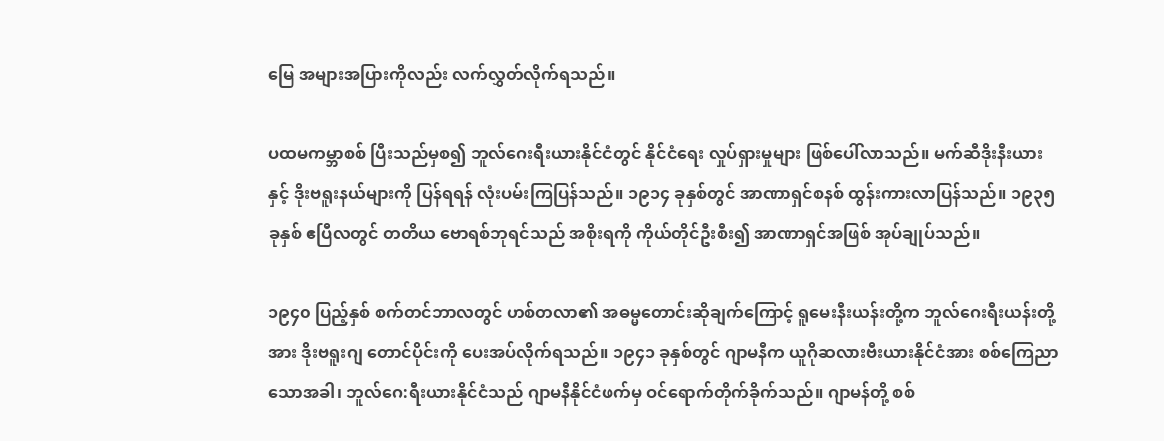မြေ အများအပြားကိုလည်း လက်လွှတ်လိုက်ရသည်။

ပထမကမ္ဘာစစ် ပြီးသည်မှစ၍ ဘူလ်ဂေးရီးယားနိုင်ငံတွင် နိုင်ငံရေး လှုပ်ရှားမှုများ ဖြစ်ပေါ်လာသည်။ မက်ဆီဒိုးနီးယားနှင့် ဒိုးဗရူးနယ်များကို ပြန်ရရန် လုံးပမ်းကြပြန်သည်။ ၁၉၁၄ ခုနှစ်တွင် အာဏာရှင်စနစ် ထွန်းကားလာပြန်သည်။ ၁၉၃၅ ခုနှစ် ဧပြီလတွင် တတိယ ဗောရစ်ဘုရင်သည် အစိုးရကို ကိုယ်တိုင်ဦးစီး၍ အာဏာရှင်အဖြစ် အုပ်ချုပ်သည်။

၁၉၄၀ ပြည့်နှစ် စက်တင်ဘာလတွင် ဟစ်တလာ၏ အဓမ္မတောင်းဆိုချက်ကြောင့် ရူမေးနီးယန်းတို့က ဘူလ်ဂေးရီးယန်းတို့အား ဒိုးဗရူးဂျ တောင်ပိုင်းကို ပေးအပ်လိုက်ရသည်။ ၁၉၄၁ ခုနှစ်တွင် ဂျာမနီက ယူဂိုဆလားဗီးယားနိုင်ငံအား စစ်ကြေညာသောအခါ၊ ဘူလ်ဂေ:ရီးယားနိုင်ငံသည် ဂျာမနီနိုင်ငံဖက်မှ ဝင်ရောက်တိုက်ခိုက်သည်။ ဂျာမန်တို့ စစ်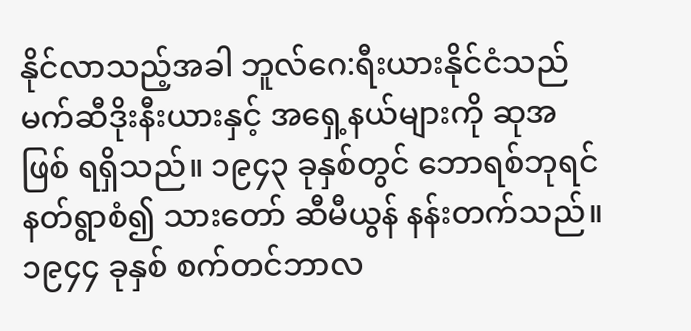နိုင်လာသည့်အခါ ဘူလ်ဂေ:ရီးယားနိုင်ငံသည် မက်ဆီဒိုးနီးယားနှင့် အရှေ့နယ်များကို ဆုအဖြစ် ရရှိသည်။ ၁၉၄၃ ခုနှစ်တွင် ဘောရစ်ဘုရင် နတ်ရွာစံ၍ သားတော် ဆီမီယွန် နန်းတက်သည်။ ၁၉၄၄ ခုနှစ် စက်တင်ဘာလ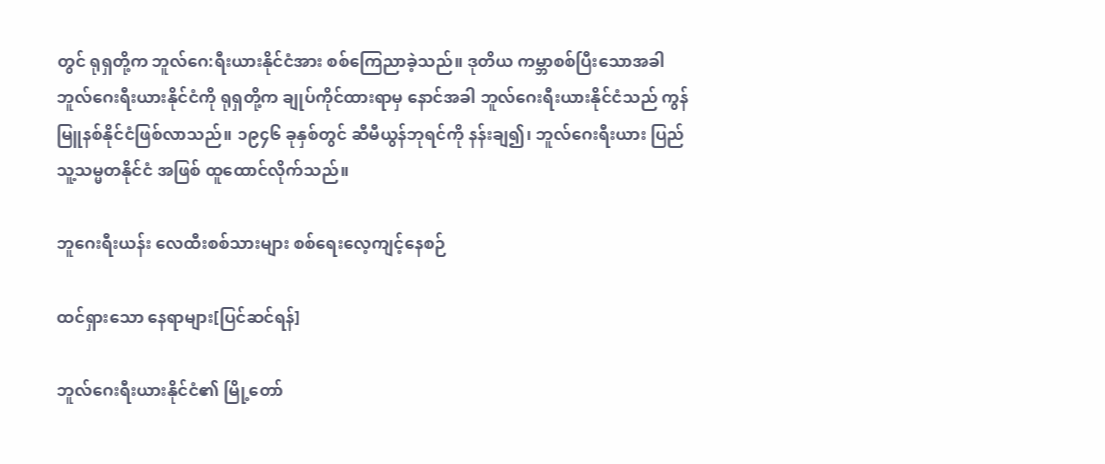တွင် ရုရှတို့က ဘူလ်ဂေ:ရီးယားနိုင်ငံအား စစ်ကြေညာခဲ့သည်။ ဒုတိယ ကမ္ဘာစစ်ပြီးသောအခါ ဘူလ်ဂေးရီးယားနိုင်ငံကို ရုရှတို့က ချုပ်ကိုင်ထားရာမှ နောင်အခါ ဘူလ်ဂေးရီးယားနိုင်ငံသည် ကွန်မြူနစ်နိုင်ငံဖြစ်လာသည်။ ၁၉၄၆ ခုနှစ်တွင် ဆီမီယွန်ဘုရင်ကို နန်းချ၍၊ ဘူလ်ဂေးရီးယား ပြည်သူ့သမ္မတနိုင်ငံ အဖြစ် ထူထောင်လိုက်သည်။

ဘူဂေးရီးယန်း လေထီးစစ်သားများ စစ်ရေးလေ့ကျင့်နေစဉ်

ထင်ရှားသော နေရာများ[ပြင်ဆင်ရန်]

ဘူလ်ဂေးရီးယားနိုင်ငံ၏ မြို့တော်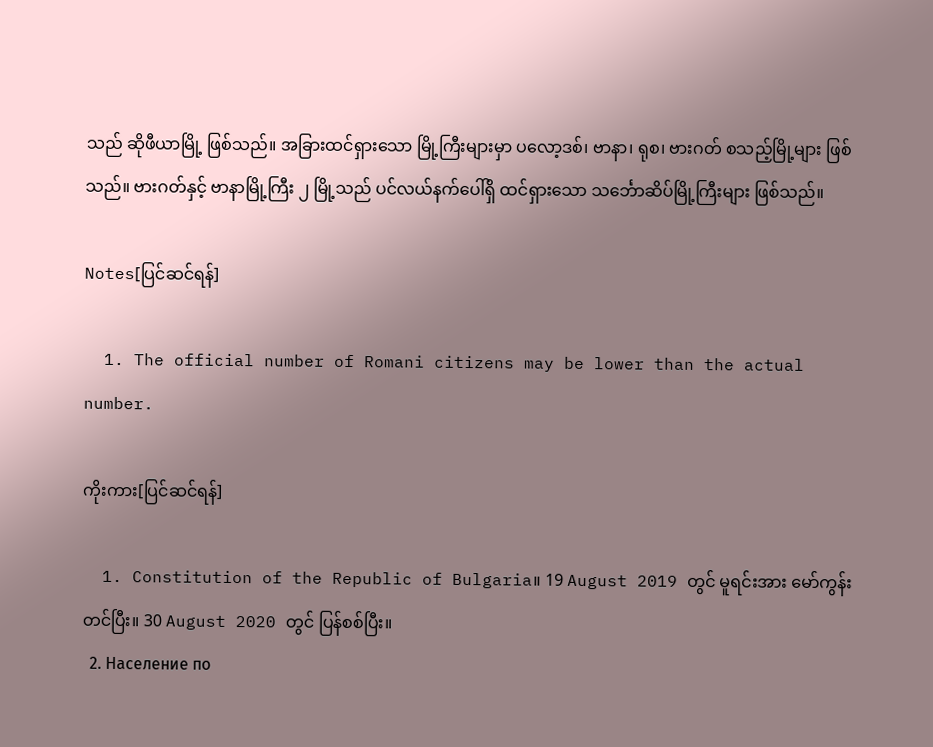သည် ဆိုဖီယာမြို့ ဖြစ်သည်။ အခြားထင်ရှားသော မြို့ကြီးများမှာ ပလော့ဒစ်၊ ဗာနာ၊ ရုစ၊ ဗားဂတ် စသည့်မြို့များ ဖြစ်သည်။ ဗားဂတ်နှင့် ဗာနာမြို့ကြီး ၂ မြို့သည် ပင်လယ်နက်ပေါ်ရှိ ထင်ရှားသော သင်္ဘောဆိပ်မြို့ကြီးများ ဖြစ်သည်။

Notes[ပြင်ဆင်ရန်]

  1. The official number of Romani citizens may be lower than the actual number.

ကိုးကား[ပြင်ဆင်ရန်]

  1. Constitution of the Republic of Bulgaria။ 19 August 2019 တွင် မူရင်းအား မော်ကွန်းတင်ပြီး။ 30 August 2020 တွင် ပြန်စစ်ပြီး။
  2. Население по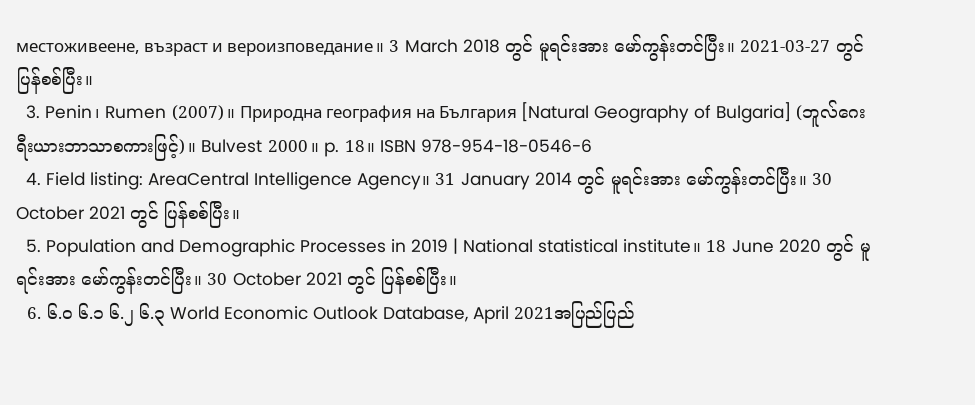местоживеене, възраст и вероизповедание။ 3 March 2018 တွင် မူရင်းအား မော်ကွန်းတင်ပြီး။ 2021-03-27 တွင် ပြန်စစ်ပြီး။
  3. Penin၊ Rumen (2007)။ Природна география на България [Natural Geography of Bulgaria] (ဘူလ်ဂေးရီးယားဘာသာစကားဖြင့်)။ Bulvest 2000။ p. 18။ ISBN 978-954-18-0546-6
  4. Field listing: AreaCentral Intelligence Agency။ 31 January 2014 တွင် မူရင်းအား မော်ကွန်းတင်ပြီး။ 30 October 2021 တွင် ပြန်စစ်ပြီး။
  5. Population and Demographic Processes in 2019 | National statistical institute။ 18 June 2020 တွင် မူရင်းအား မော်ကွန်းတင်ပြီး။ 30 October 2021 တွင် ပြန်စစ်ပြီး။
  6. ၆.၀ ၆.၁ ၆.၂ ၆.၃ World Economic Outlook Database, April 2021အပြည်ပြည်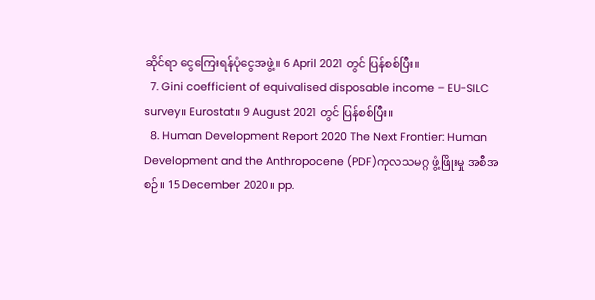ဆိုင်ရာ ငွေကြေးရန်ပုံငွေအဖွဲ့။ 6 April 2021 တွင် ပြန်စစ်ပြီး။
  7. Gini coefficient of equivalised disposable income – EU-SILC survey။ Eurostat။ 9 August 2021 တွင် ပြန်စစ်ပြီး။
  8. Human Development Report 2020 The Next Frontier: Human Development and the Anthropocene (PDF)ကုလသမဂ္ဂ ဖွံ့ဖြိုးမှု အစီအစဉ်။ 15 December 2020။ pp.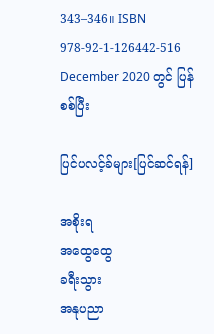343–346။ ISBN 978-92-1-126442-516 December 2020 တွင် ပြန်စစ်ပြီး

ပြင်ပလင့်ခ်များ[ပြင်ဆင်ရန်]

အစိုးရ
အထွေထွေ
ခရီးသွား
အနုပညာ